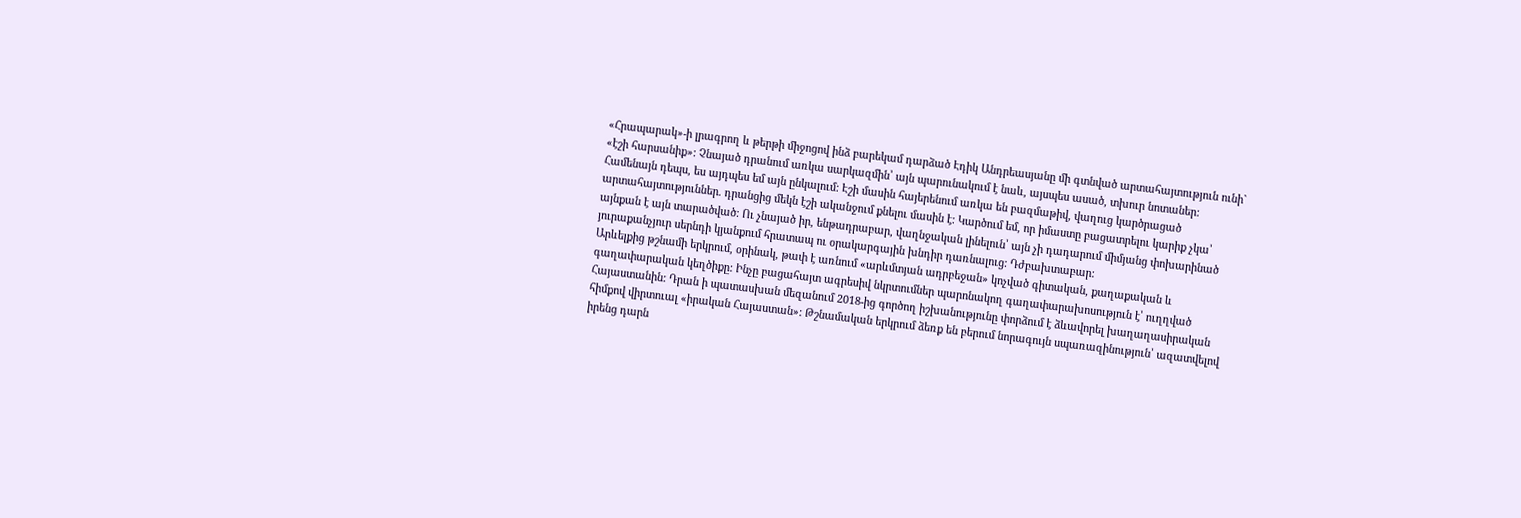«Հրապարակ»-ի լրագրող և թերթի միջոցով ինձ բարեկամ դարձած Էդիկ Անդրեասյանը մի գտնված արտահայտություն ունի` «էշի հարսանիք»: Չնայած դրանում առկա սարկազմին՝ այն պարունակում է նաև, այսպես ասած, տխուր նոտաներ: Համենայն դեպս, ես այդպես եմ այն ընկալում: Էշի մասին հայերենում առկա են բազմաթիվ, վաղուց կարծրացած արտահայտություններ. դրանցից մեկն էշի ականջում քնելու մասին է: Կարծում եմ, որ իմաստը բացատրելու կարիք չկա՝ այնքան է այն տարածված: Ու չնայած իր, ենթադրաբար, վաղնջական լինելուն՝ այն չի դադարում միմյանց փոխարինած յուրաքանչյուր սերնդի կյանքում հրատապ ու օրակարգային խնդիր դառնալուց: Դժբախտաբար:
Արևելքից թշնամի երկրում, օրինակ, թափ է առնում «արևմտյան ադրբեջան» կոչված գիտական, քաղաքական և գաղափարական կեղծիքը: Ինչը բացահայտ ագրեսիվ նկրտումներ պարոնակող գաղափարախոսություն է՝ ուղղված Հայաստանին: Դրան ի պատասխան մեզանում 2018-ից գործող իշխանությունը փորձում է ձևավորել խաղաղասիրական հիմքով վիրտուալ «իրական Հայաստան»: Թշնամական երկրում ձեռք են բերում նորագույն սպառազինություն՝ ազատվելով իրենց դարն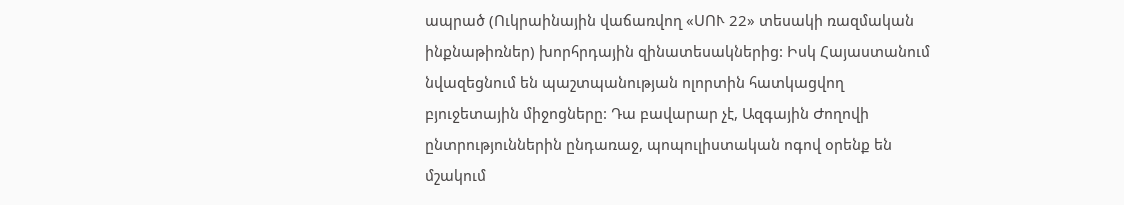ապրած (Ուկրաինային վաճառվող «ՍՈՒ 22» տեսակի ռազմական ինքնաթիռներ) խորհրդային զինատեսակներից: Իսկ Հայաստանում նվազեցնում են պաշտպանության ոլորտին հատկացվող բյուջետային միջոցները: Դա բավարար չէ, Ազգային Ժողովի ընտրություններին ընդառաջ, պոպուլիստական ոգով օրենք են մշակում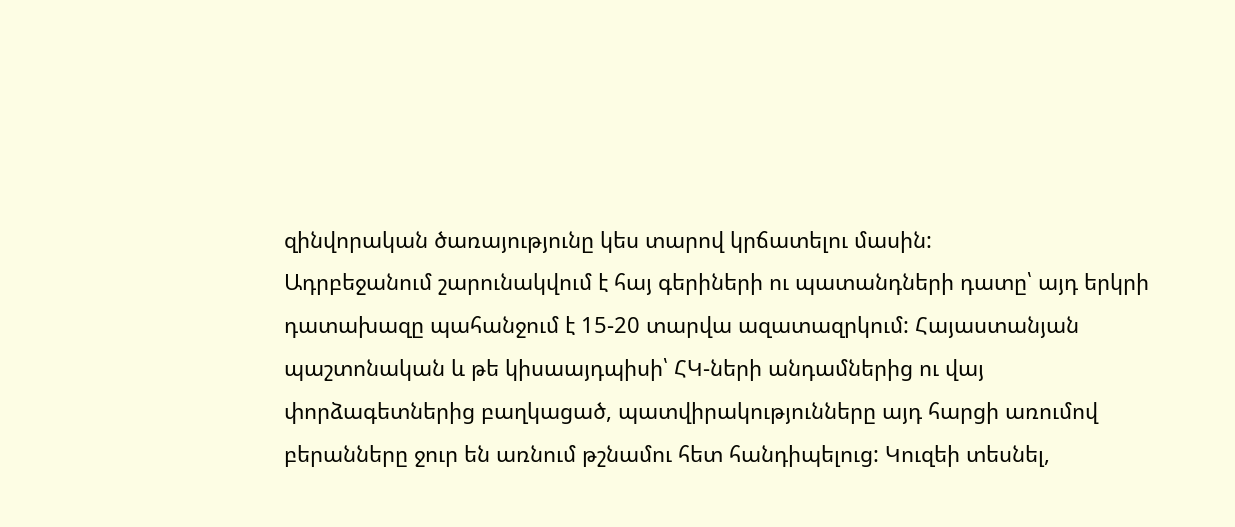զինվորական ծառայությունը կես տարով կրճատելու մասին:
Ադրբեջանում շարունակվում է հայ գերիների ու պատանդների դատը՝ այդ երկրի դատախազը պահանջում է 15-20 տարվա ազատազրկում: Հայաստանյան պաշտոնական և թե կիսաայդպիսի՝ ՀԿ-ների անդամներից ու վայ փորձագետներից բաղկացած, պատվիրակությունները այդ հարցի առումով բերանները ջուր են առնում թշնամու հետ հանդիպելուց: Կուզեի տեսնել,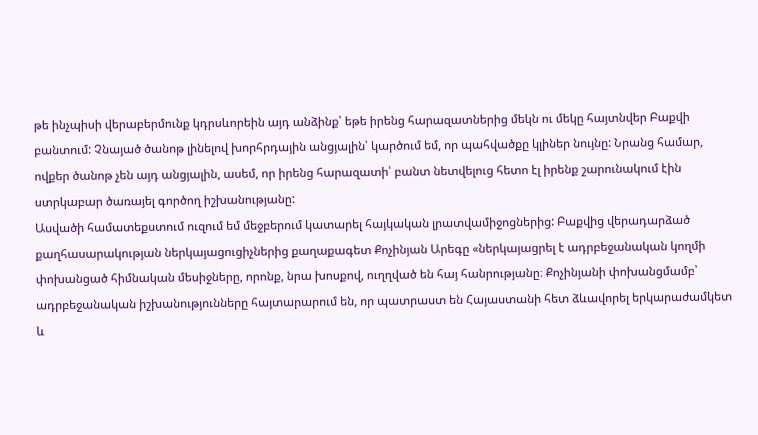թե ինչպիսի վերաբերմունք կդրսևորեին այդ անձինք՝ եթե իրենց հարազատներից մեկն ու մեկը հայտնվեր Բաքվի բանտում: Չնայած ծանոթ լինելով խորհրդային անցյալին՝ կարծում եմ, որ պահվածքը կլիներ նույնը: Նրանց համար, ովքեր ծանոթ չեն այդ անցյալին, ասեմ, որ իրենց հարազատի՝ բանտ նետվելուց հետո էլ իրենք շարունակում էին ստրկաբար ծառայել գործող իշխանությանը:
Ասվածի համատեքստում ուզում եմ մեջբերում կատարել հայկական լրատվամիջոցներից: Բաքվից վերադարձած քաղհասարակության ներկայացուցիչներից քաղաքագետ Քոչինյան Արեգը «ներկայացրել է ադրբեջանական կողմի փոխանցած հիմնական մեսիջները, որոնք, նրա խոսքով, ուղղված են հայ հանրությանը։ Քոչինյանի փոխանցմամբ՝ ադրբեջանական իշխանությունները հայտարարում են, որ պատրաստ են Հայաստանի հետ ձևավորել երկարաժամկետ և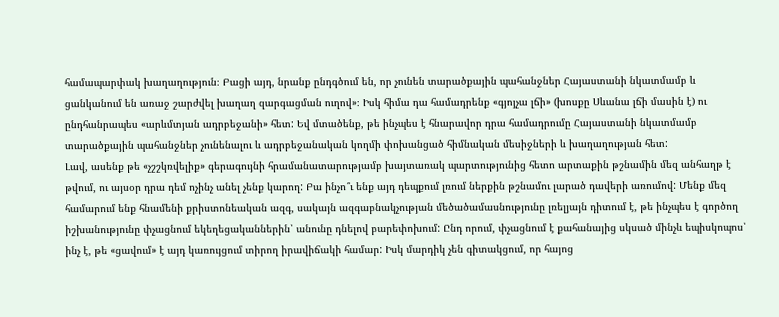համապարփակ խաղաղություն։ Բացի այդ, նրանք ընդգծում են, որ չունեն տարածքային պահանջներ Հայաստանի նկատմամբ և ցանկանում են առաջ շարժվել խաղաղ զարգացման ուղով»։ Իսկ հիմա դա համադրենք «գյոյչա լճի» (խոսքը Սևանա լճի մասին է) ու ընդհանրապես «արևմտյան ադրբեջանի» հետ: Եվ մտածենք, թե ինչպես է հնարավոր դրա համադրումը Հայաստանի նկատմամբ տարածքային պահանջներ չունենալու և ադրբեջանական կողմի փոխանցած հիմնական մեսիջների և խաղաղության հետ:
Լավ, ասենք թե «չշշկռվելիք» գերագույնի հրամանատարությամբ խայտառակ պարտությունից հետո արտաքին թշնամին մեզ անհաղթ է թվում, ու այսօր դրա դեմ ոչինչ անել չենք կարող: Բա ինչո՞ւ ենք այդ դեպքում լռում ներքին թշնամու լարած դավերի առումով: Մենք մեզ համարում ենք հնամենի քրիստոնեական ազգ, սակայն ազգաբնակչության մեծածամասնությունը լռելյայն դիտում է, թե ինչպես է գործող իշխանությունը փչացնում եկեղեցականներին՝ անունը դնելով բարեփոխում: Ընդ որում, փչացնում է քահանայից սկսած մինչև եպիսկոպոս՝ ինչ է, թե «ցավում» է այդ կառույցում տիրող իրավիճակի համար: Իսկ մարդիկ չեն գիտակցում, որ հայոց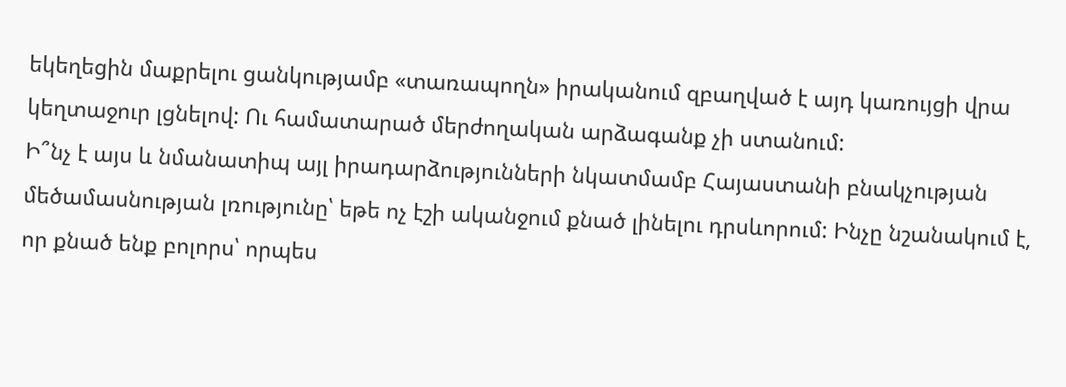եկեղեցին մաքրելու ցանկությամբ «տառապողն» իրականում զբաղված է այդ կառույցի վրա կեղտաջուր լցնելով: Ու համատարած մերժողական արձագանք չի ստանում:
Ի՞նչ է այս և նմանատիպ այլ իրադարձությունների նկատմամբ Հայաստանի բնակչության մեծամասնության լռությունը՝ եթե ոչ էշի ականջում քնած լինելու դրսևորում: Ինչը նշանակում է, որ քնած ենք բոլորս՝ որպես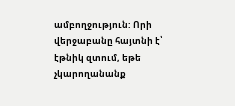ամբողջություն: Որի վերջաբանը հայտնի է՝ էթնիկ զտում, եթե չկարողանանք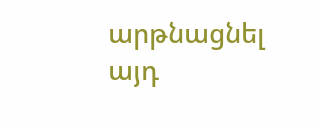արթնացնել այդ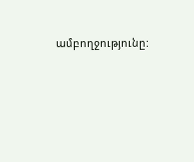ամբողջությունը: